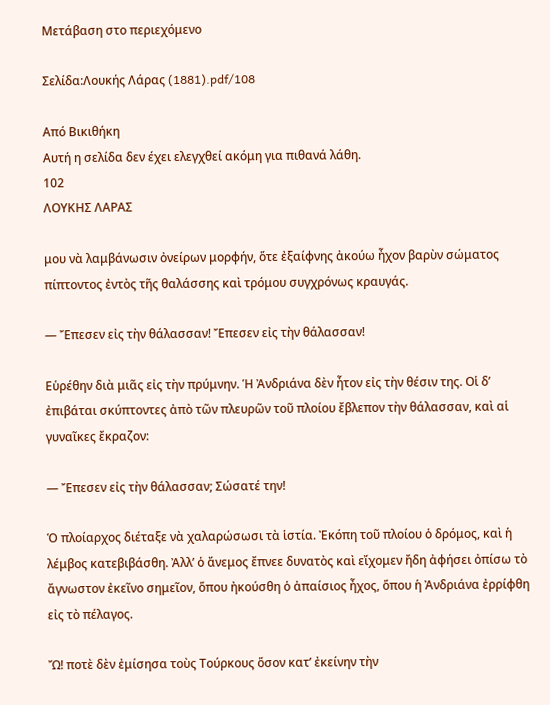Μετάβαση στο περιεχόμενο

Σελίδα:Λουκής Λάρας (1881).pdf/108

Από Βικιθήκη
Αυτή η σελίδα δεν έχει ελεγχθεί ακόμη για πιθανά λάθη.
102
ΛΟΥΚΗΣ ΛΑΡΑΣ

μου νὰ λαμβάνωσιν ὀνείρων μορφήν, ὅτε ἐξαίφνης ἀκούω ἦχον βαρὺν σώματος πίπτοντος ἐντὸς τῆς θαλάσσης καὶ τρόμου συγχρόνως κραυγάς.

— Ἔπεσεν εἰς τὴν θάλασσαν! Ἔπεσεν εἰς τὴν θάλασσαν!

Εὑρέθην διὰ μιᾶς εἰς τὴν πρύμνην. Ἡ Ἀνδριάνα δὲν ἦτον εἰς τὴν θέσιν της. Οἱ δ’ ἐπιβάται σκύπτοντες ἀπὸ τῶν πλευρῶν τοῦ πλοίου ἔβλεπον τὴν θάλασσαν, καὶ αἱ γυναῖκες ἔκραζον:

— Ἔπεσεν εἰς τὴν θάλασσαν; Σώσατέ την!

Ὁ πλοίαρχος διέταξε νὰ χαλαρώσωσι τὰ ἱστία. Ἐκόπη τοῦ πλοίου ὁ δρόμος, καὶ ἡ λέμβος κατεβιβάσθη. Ἀλλ’ ὁ ἄνεμος ἔπνεε δυνατὸς καὶ εἴχομεν ἤδη ἀφήσει ὀπίσω τὸ ἄγνωστον ἐκεῖνο σημεῖον, ὅπου ἠκούσθη ὁ ἀπαίσιος ἦχος, ὅπου ἡ Ἀνδριάνα ἐρρίφθη εἰς τὸ πέλαγος.

Ὤ! ποτὲ δὲν ἐμίσησα τοὺς Τούρκους ὅσον κατ’ ἐκείνην τὴν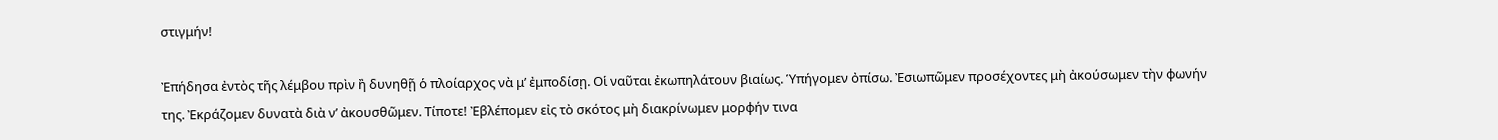στιγμήν!

Ἐπήδησα ἐντὸς τῆς λέμβου πρὶν ἢ δυνηθῇ ὁ πλοίαρχος νὰ μ’ ἐμποδίσῃ. Οἱ ναῦται ἐκωπηλάτουν βιαίως. Ὑπήγομεν ὀπίσω. Ἐσιωπῶμεν προσέχοντες μὴ ἀκούσωμεν τὴν φωνήν της. Ἐκράζομεν δυνατὰ διὰ ν’ ἀκουσθῶμεν. Τίποτε! Ἐβλέπομεν εἰς τὸ σκότος μὴ διακρίνωμεν μορφήν τινα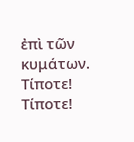ἐπὶ τῶν κυμάτων. Τίποτε! Τίποτε!